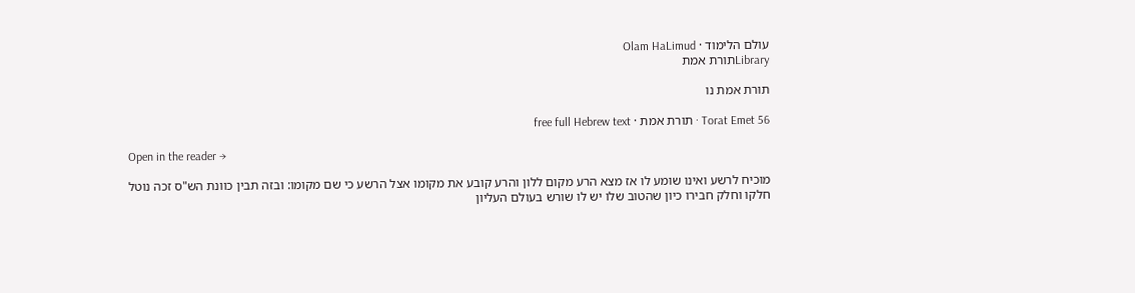עולם הלימוד · Olam HaLimud
Libraryתורת אמת

תורת אמת נו

Torat Emet 56 · תורת אמת · free full Hebrew text

Open in the reader →

מוכיח לרשע ואינו שומע לו אז מצא הרע מקום ללון והרע קובע את מקומו אצל הרשע כי שם מקומו: ובזה תבין כוונת הש"ס זכה נוטל חלקו וחלק חבירו כיון שהטוב שלו יש לו שורש בעולם העליון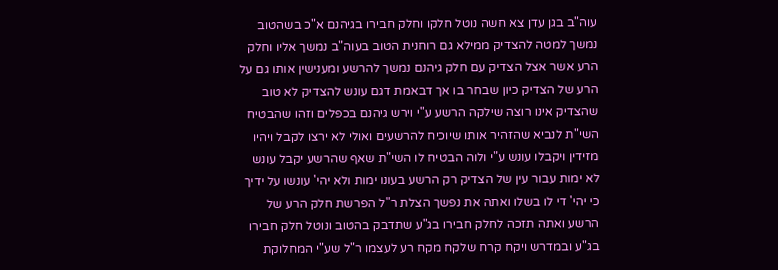עוה"ב בגן עדן צא חשה נוטל חלקו וחלק חבירו בגיהנם א"כ בשהטוב נמשך למטה להצדיק ממילא גם רוחנית הטוב בעוה"ב נמשך אליו וחלק הרע אשר אצל הצדיק עם חלק גיהנם נמשך להרשע ומענישין אותו גם על הרע של הצדיק כיון שבחר בו אך דבאמת דגם עונש להצדיק לא טוב שהצדיק אינו רוצה שילקה הרשע ע"י וירש גיהנם בכפלים וזהו שהבטיח השי"ת לנביא שהזהיר אותו שיוכיח להרשעים ואולי לא ירצו לקבל ויהיו מזידין ויקבלו עונש ע"י ולוה הבטיח לו השי"ת שאף שהרשע יקבל עונש לא ימות עבור עין של הצדיק רק הרשע בעונו ימות ולא יהי' עונשו על ידיך כי יהי' די לו בשלו ואתה את נפשך הצלת ר"ל הפרשת חלק הרע של הרשע ואתה תזכה לחלק חבירו בג"ע שתדבק בהטוב ונוטל חלק חבירו בג"ע ובמדרש ויקח קרח שלקח מקח רע לעצמו ר"ל שע"י המחלוקת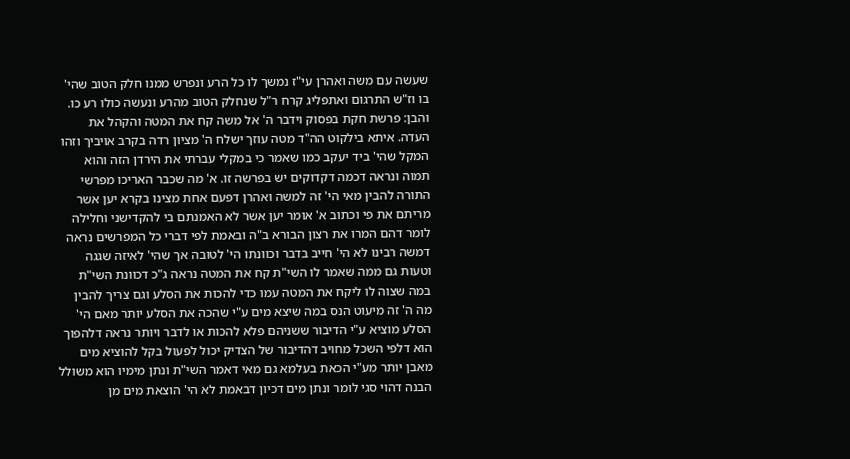שעשה עם משה ואהרן עי"ז נמשך לו כל הרע ונפרש ממנו חלק הטוב שהי' בו וז"ש התרגום ואתפליג קרח ר"ל שנחלק הטוב מהרע ונעשה כולו רע כו. והבן: פרשת חקת בפסוק וידבר ה' אל משה קח את המטה והקהל את העדה. איתא בילקוט הה"ד מטה עוזך ישלח ה' מציון רדה בקרב אויביך וזהו המקל שהי' ביד יעקב כמו שאמר כי במקלי עברתי את הירדן הזה והוא תמוה ונראה דכמה דקדוקים יש בפרשה זו. א' מה שכבר האריכו מפרשי התורה להבין מאי הי' זה למשה ואהרן דפעם אחת מצינו בקרא יען אשר מריתם את פי וכתוב א' אומר יען אשר לא האמנתם בי להקדישני וחלילה לומר דהם המרו את רצון הבורא ב"ה ובאמת לפי דברי כל המפרשים נראה דמשה רבינו לא הי' חייב בדבר וכוונתו הי' לטובה אך שהי' לאיזה שגגה וטעות גם ממה שאמר לו השי"ת קח את המטה נראה ג"כ דכוונת השי"ת במה שצוה לו ליקח את המטה עמו כדי להכות את הסלע וגם צריך להבין מה ה' זה מיעוט הנס במה שיצא מים ע"י שהכה את הסלע יותר מאם הי' הסלע מוציא ע"י הדיבור ששניהם פלא להכות או לדבר ויותר נראה דלהפוך הוא דלפי השכל מחויב דהדיבור של הצדיק יכול לפעול בקל להוציא מים מאבן יותר מע"י הכאת בעלמא גם מאי דאמר השי"ת ונתן מימיו הוא משולל הבנה דהוי סגי לומר ונתן מים דכיון דבאמת לא הי' הוצאת מים מן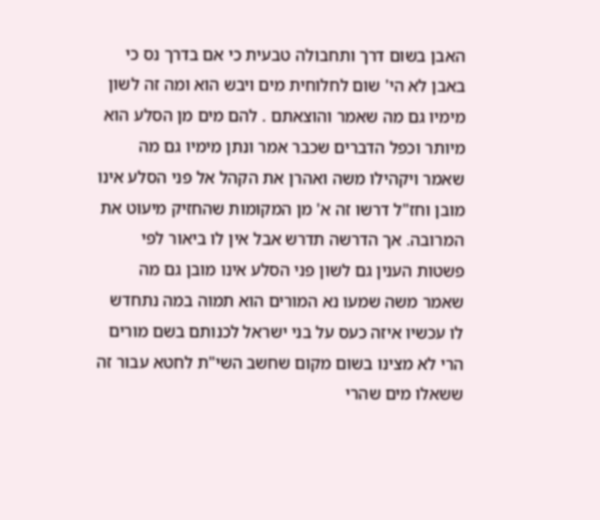האבן בשום דרך ותחבולה טבעית כי אם בדרך נס כי באבן לא הי' שום לחלוחית מים ויבש הוא ומה זה לשון מימיו גם מה שאמר והוצאתם . להם מים מן הסלע הוא מיותר וכפל הדברים שכבר אמר ונתן מימיו גם מה שאמר ויקהילו משה ואהרן את הקהל אל פני הסלע אינו מובן וחז"ל דרשו זה א' מן המקומות שהחזיק מיעוט את המרובה. אך הדרשה תדרש אבל אין לו ביאור לפי פשטות הענין גם לשון פני הסלע אינו מובן גם מה שאמר משה שמעו נא המורים הוא תמוה במה נתחדש לו עכשיו איזה כעס על בני ישראל לכנותם בשם מורים הרי לא מצינו בשום מקום שחשב השי"ת לחטא עבור זה ששאלו מים שהרי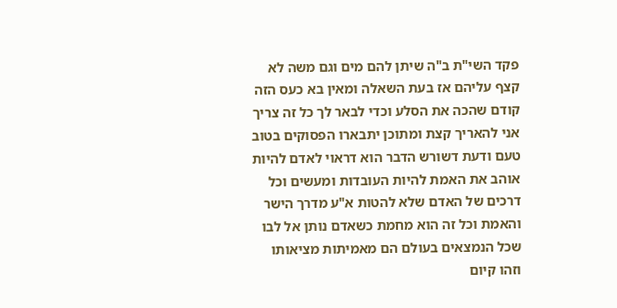פקד השי"ת ב"ה שיתן להם מים וגם משה לא קצף עליהם אז בעת השאלה ומאין בא כעס הזה קודם שהכה את הסלע וכדי לבאר לך כל זה צריך אני להאריך קצת ומתוכן יתבארו הפסוקים בטוב טעם ודעת דשורש הדבר הוא דראוי לאדם להיות אוהב את האמת להיות העובדות ומעשים וכל דרכים של האדם שלא להטות א"ע מדרך הישר והאמת וכל זה הוא מחמת כשאדם נותן אל לבו שכל הנמצאים בעולם הם מאמיתות מציאותו וזהו קיום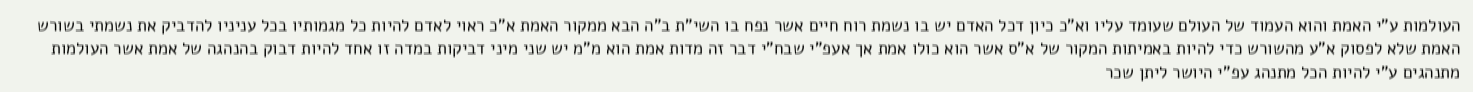העולמות ע"י האמת והוא העמוד של העולם שעומד עליו וא"כ כיון דכל האדם יש בו נשמת רוח חיים אשר נפח בו השי"ת ב"ה הבא ממקור האמת א"כ ראוי לאדם להיות כל מגמותיו בכל עניניו להדביק את נשמתי בשורש האמת שלא לפסוק א"ע מהשורש כדי להיות באמיתות המקור של א"ס אשר הוא כולו אמת אך אעפ"י שבח"י דבר זה מדות אמת הוא מ"מ יש שני מיני דביקות במדה זו אחד להיות דבוק בהנהגה של אמת אשר העולמות מתנהגים ע"י להיות הכל מתנהג עפ"י היושר ליתן שכר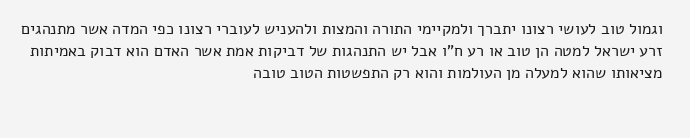וגמול טוב לעושי רצונו יתברך ולמקיימי התורה והמצות ולהעניש לעוברי רצונו כפי המדה אשר מתנהגים זרע ישראל למטה הן טוב או רע ח"ו אבל יש התנהגות של דביקות אמת אשר האדם הוא דבוק באמיתות מציאותו שהוא למעלה מן העולמות והוא רק התפשטות הטוב טובה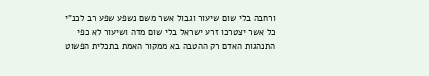ורחבה בלי שום שיעור וגבול אשר משם נשפע שפע רב לכנ"י כל אשר יצטרכו זרע ישראל בלי שום מדה ושיעור לא כפי התנהגות האדם רק ההטבה בא ממקור האמת בתכלית הפשוט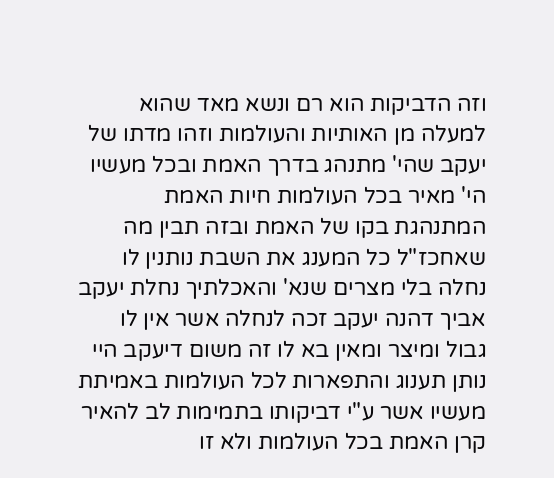וזה הדביקות הוא רם ונשא מאד שהוא למעלה מן האותיות והעולמות וזהו מדתו של יעקב שהי' מתנהג בדרך האמת ובכל מעשיו הי' מאיר בכל העולמות חיות האמת המתנהגת בקו של האמת ובזה תבין מה שאחכז"ל כל המענג את השבת נותנין לו נחלה בלי מצרים שנא' והאכלתיך נחלת יעקב אביך דהנה יעקב זכה לנחלה אשר אין לו גבול ומיצר ומאין בא לו זה משום דיעקב היי נותן תענוג והתפארות לכל העולמות באמיתת מעשיו אשר ע"י דביקותו בתמימות לב להאיר קרן האמת בכל העולמות ולא זו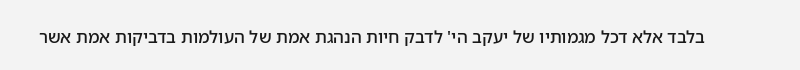בלבד אלא דכל מגמותיו של יעקב הי' לדבק חיות הנהגת אמת של העולמות בדביקות אמת אשר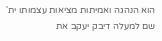הוא הנהגה ואמיתות מציאות עצמותו ית' שם למעלה דיבק יעקב את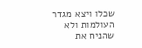שכלו ויצא מגדר העולמות ולא שהניח את